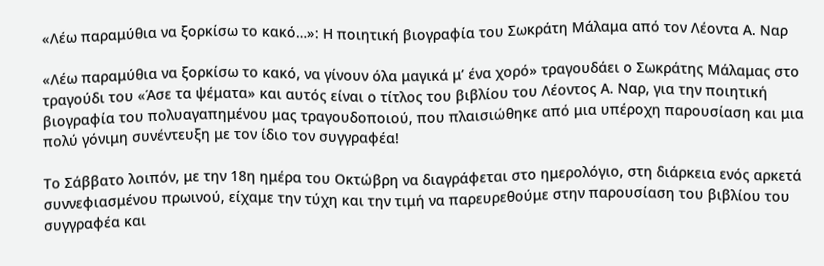«Λέω παραμύθια να ξορκίσω το κακό…»: Η ποιητική βιογραφία του Σωκράτη Μάλαμα από τον Λέοντα Α. Ναρ

«Λέω παραμύθια να ξορκίσω το κακό, να γίνουν όλα μαγικά μ’ ένα χορό» τραγουδάει ο Σωκράτης Μάλαμας στο τραγούδι του «Άσε τα ψέματα» και αυτός είναι ο τίτλος του βιβλίου του Λέοντος Α. Ναρ, για την ποιητική βιογραφία του πολυαγαπημένου μας τραγουδοποιού, που πλαισιώθηκε από μια υπέροχη παρουσίαση και μια πολύ γόνιμη συνέντευξη με τον ίδιο τον συγγραφέα!

Το Σάββατο λοιπόν, με την 18η ημέρα του Οκτώβρη να διαγράφεται στο ημερολόγιο, στη διάρκεια ενός αρκετά συννεφιασμένου πρωινού, είχαμε την τύχη και την τιμή να παρευρεθούμε στην παρουσίαση του βιβλίου του συγγραφέα και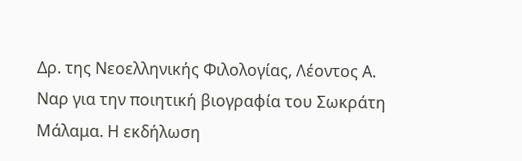Δρ. της Νεοελληνικής Φιλολογίας, Λέοντος Α. Ναρ για την ποιητική βιογραφία του Σωκράτη Μάλαμα. Η εκδήλωση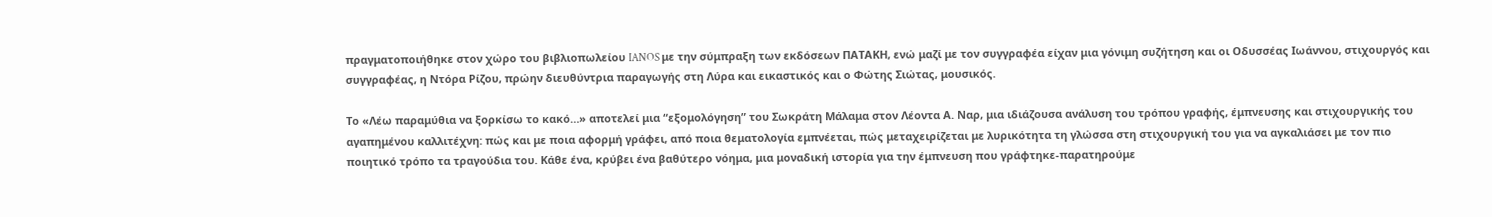πραγματοποιήθηκε στον χώρο του βιβλιοπωλείου IANOS με την σύμπραξη των εκδόσεων ΠΑΤΑΚΗ, ενώ μαζί με τον συγγραφέα είχαν μια γόνιμη συζήτηση και οι Οδυσσέας Ιωάννου, στιχουργός και συγγραφέας, η Ντόρα Ρίζου, πρώην διευθύντρια παραγωγής στη Λύρα και εικαστικός και ο Φώτης Σιώτας, μουσικός.

Το «Λέω παραμύθια να ξορκίσω το κακό…» αποτελεί μια “εξομολόγηση” του Σωκράτη Μάλαμα στον Λέοντα Α. Ναρ, μια ιδιάζουσα ανάλυση του τρόπου γραφής, έμπνευσης και στιχουργικής του αγαπημένου καλλιτέχνη: πώς και με ποια αφορμή γράφει, από ποια θεματολογία εμπνέεται, πώς μεταχειρίζεται με λυρικότητα τη γλώσσα στη στιχουργική του για να αγκαλιάσει με τον πιο ποιητικό τρόπο τα τραγούδια του. Κάθε ένα, κρύβει ένα βαθύτερο νόημα, μια μοναδική ιστορία για την έμπνευση που γράφτηκε-παρατηρούμε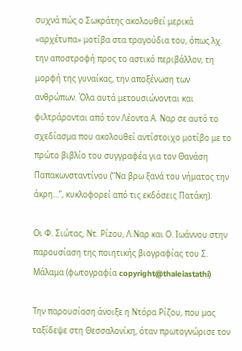συχνά πώς ο Σωκράτης ακολουθεί μερικά «αρχέτυπα» μοτίβα στα τραγούδια του, όπως λχ. την αποστροφή προς το αστικό περιβάλλον, τη μορφή της γυναίκας, την αποξένωση των ανθρώπων. Όλα αυτά μετουσιώνονται και φιλτράρονται από τον Λέοντα Α. Ναρ σε αυτό το σχεδίασμα που ακολουθεί αντίστοιχο μοτίβο με το πρώτο βιβλίο του συγγραφέα για τον Θανάση Παπακωνσταντίνου (“Να βρω ξανά του νήματος την άκρη…”, κυκλοφορεί από τις εκδόσεις Πατάκη).

Οι Φ. Σιώτας, Ντ. Ρίzου, Λ.Ναρ και Ο. Ιωάννου στην παρουσίαση της ποιητικής βιογραφίας του Σ. Μάλαμα (φωτογραφία copyright@thaleiastathi)

Την παρουσίαση άνοιξε η Ντόρα Ρίζου, που μας ταξίδεψε στη Θεσσαλονίκη, όταν πρωτογνώρισε τον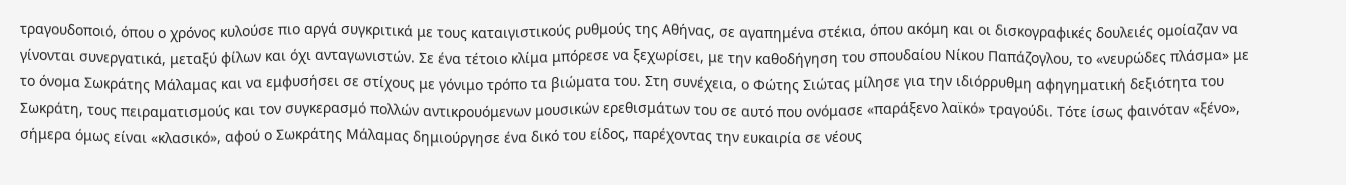τραγουδοποιό, όπου ο χρόνος κυλούσε πιο αργά συγκριτικά με τους καταιγιστικούς ρυθμούς της Αθήνας, σε αγαπημένα στέκια, όπου ακόμη και οι δισκογραφικές δουλειές ομοίαζαν να γίνονται συνεργατικά, μεταξύ φίλων και όχι ανταγωνιστών. Σε ένα τέτοιο κλίμα μπόρεσε να ξεχωρίσει, με την καθοδήγηση του σπουδαίου Νίκου Παπάζογλου, το «νευρώδες πλάσμα» με το όνομα Σωκράτης Μάλαμας και να εμφυσήσει σε στίχους με γόνιμο τρόπο τα βιώματα του. Στη συνέχεια, ο Φώτης Σιώτας μίλησε για την ιδιόρρυθμη αφηγηματική δεξιότητα του Σωκράτη, τους πειραματισμούς και τον συγκερασμό πολλών αντικρουόμενων μουσικών ερεθισμάτων του σε αυτό που ονόμασε «παράξενο λαϊκό» τραγούδι. Τότε ίσως φαινόταν «ξένο», σήμερα όμως είναι «κλασικό», αφού ο Σωκράτης Μάλαμας δημιούργησε ένα δικό του είδος, παρέχοντας την ευκαιρία σε νέους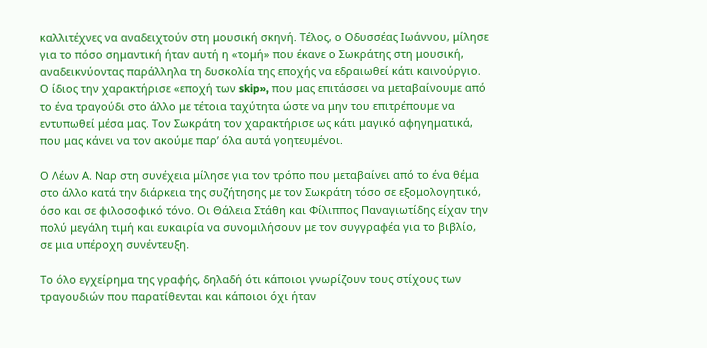καλλιτέχνες να αναδειχτούν στη μουσική σκηνή. Τέλος, ο Οδυσσέας Ιωάννου, μίλησε για το πόσο σημαντική ήταν αυτή η «τομή» που έκανε ο Σωκράτης στη μουσική, αναδεικνύοντας παράλληλα τη δυσκολία της εποχής να εδραιωθεί κάτι καινούργιο. Ο ίδιος την χαρακτήρισε «εποχή των skip», που μας επιτάσσει να μεταβαίνουμε από το ένα τραγούδι στο άλλο με τέτοια ταχύτητα ώστε να μην του επιτρέπουμε να εντυπωθεί μέσα μας. Τον Σωκράτη τον χαρακτήρισε ως κάτι μαγικό αφηγηματικά, που μας κάνει να τον ακούμε παρ’ όλα αυτά γοητευμένοι.

Ο Λέων Α. Ναρ στη συνέχεια μίλησε για τον τρόπο που μεταβαίνει από το ένα θέμα στο άλλο κατά την διάρκεια της συζήτησης με τον Σωκράτη τόσο σε εξομολογητικό, όσο και σε φιλοσοφικό τόνο. Οι Θάλεια Στάθη και Φίλιππος Παναγιωτίδης είχαν την πολύ μεγάλη τιμή και ευκαιρία να συνομιλήσουν με τον συγγραφέα για το βιβλίο, σε μια υπέροχη συνέντευξη.

Το όλο εγχείρημα της γραφής, δηλαδή ότι κάποιοι γνωρίζουν τους στίχους των τραγουδιών που παρατίθενται και κάποιοι όχι ήταν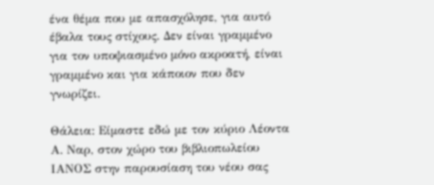ένα θέμα που με απασχόλησε, για αυτό έβαλα τους στίχους. Δεν είναι γραμμένο για τον υποψιασμένο μόνο ακροατή, είναι γραμμένο και για κάποιον που δεν γνωρίζει.

Θάλεια: Είμαστε εδώ με τον κύριο Λέοντα Α. Ναρ, στον χώρο του βιβλιοπωλείου ΙΑΝΟΣ στην παρουσίαση του νέου σας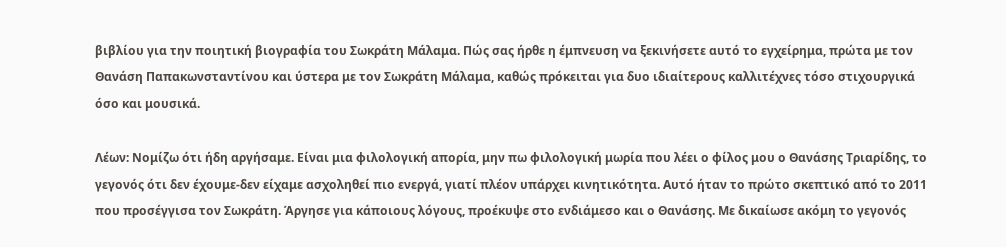βιβλίου για την ποιητική βιογραφία του Σωκράτη Μάλαμα. Πώς σας ήρθε η έμπνευση να ξεκινήσετε αυτό το εγχείρημα, πρώτα με τον Θανάση Παπακωνσταντίνου και ύστερα με τον Σωκράτη Μάλαμα, καθώς πρόκειται για δυο ιδιαίτερους καλλιτέχνες τόσο στιχουργικά όσο και μουσικά.

Λέων: Νομίζω ότι ήδη αργήσαμε. Είναι μια φιλολογική απορία, μην πω φιλολογική μωρία που λέει ο φίλος μου ο Θανάσης Τριαρίδης, το γεγονός ότι δεν έχουμε-δεν είχαμε ασχοληθεί πιο ενεργά, γιατί πλέον υπάρχει κινητικότητα. Αυτό ήταν το πρώτο σκεπτικό από το 2011 που προσέγγισα τον Σωκράτη. Άργησε για κάποιους λόγους, προέκυψε στο ενδιάμεσο και ο Θανάσης. Με δικαίωσε ακόμη το γεγονός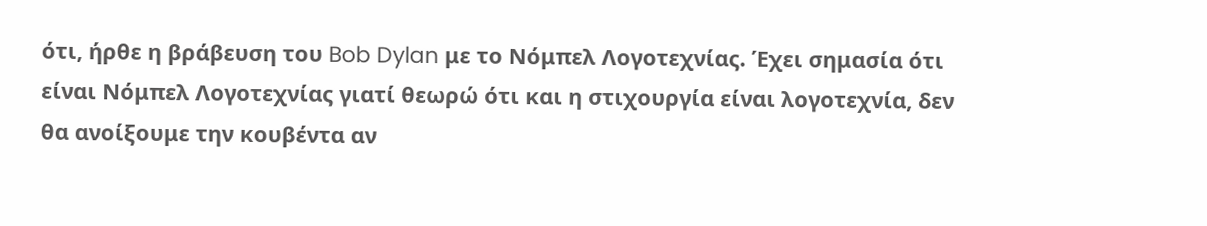ότι, ήρθε η βράβευση του Bob Dylan με το Νόμπελ Λογοτεχνίας. Έχει σημασία ότι είναι Νόμπελ Λογοτεχνίας γιατί θεωρώ ότι και η στιχουργία είναι λογοτεχνία, δεν θα ανοίξουμε την κουβέντα αν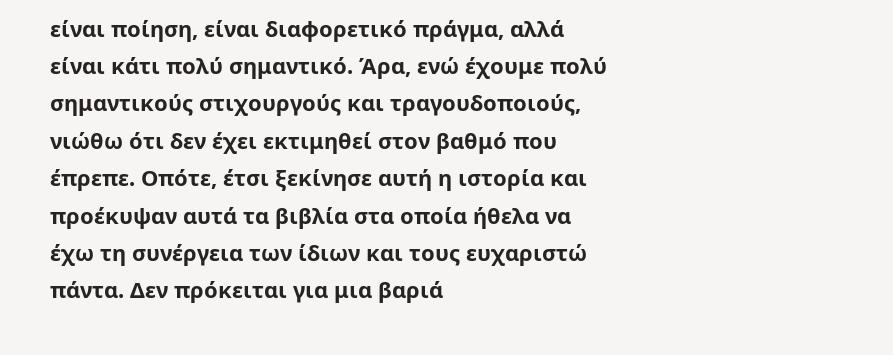είναι ποίηση, είναι διαφορετικό πράγμα, αλλά είναι κάτι πολύ σημαντικό. Άρα, ενώ έχουμε πολύ σημαντικούς στιχουργούς και τραγουδοποιούς, νιώθω ότι δεν έχει εκτιμηθεί στον βαθμό που έπρεπε. Οπότε, έτσι ξεκίνησε αυτή η ιστορία και προέκυψαν αυτά τα βιβλία στα οποία ήθελα να έχω τη συνέργεια των ίδιων και τους ευχαριστώ πάντα. Δεν πρόκειται για μια βαριά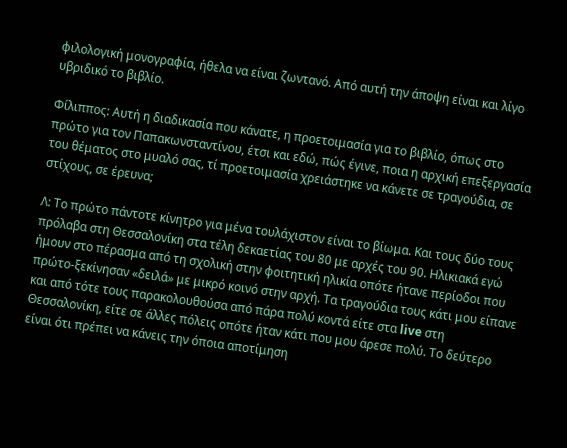φιλολογική μονογραφία, ήθελα να είναι ζωντανό. Από αυτή την άποψη είναι και λίγο υβριδικό το βιβλίο.

Φίλιππος: Αυτή η διαδικασία που κάνατε, η προετοιμασία για το βιβλίο, όπως στο πρώτο για τον Παπακωνσταντίνου, έτσι και εδώ, πώς έγινε, ποια η αρχική επεξεργασία του θέματος στο μυαλό σας, τί προετοιμασία χρειάστηκε να κάνετε σε τραγούδια, σε στίχους, σε έρευνα;

Λ: Το πρώτο πάντοτε κίνητρο για μένα τουλάχιστον είναι το βίωμα. Και τους δύο τους πρόλαβα στη Θεσσαλονίκη στα τέλη δεκαετίας του 80 με αρχές του 90. Ηλικιακά εγώ ήμουν στο πέρασμα από τη σχολική στην φοιτητική ηλικία οπότε ήτανε περίοδοι που πρώτο-ξεκίνησαν «δειλά» με μικρό κοινό στην αρχή. Τα τραγούδια τους κάτι μου είπανε και από τότε τους παρακολουθούσα από πάρα πολύ κοντά είτε στα live στη Θεσσαλονίκη, είτε σε άλλες πόλεις οπότε ήταν κάτι που μου άρεσε πολύ. Το δεύτερο είναι ότι πρέπει να κάνεις την όποια αποτίμηση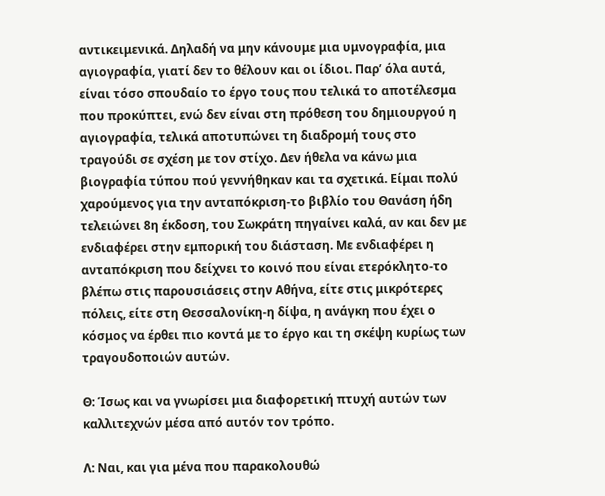αντικειμενικά. Δηλαδή να μην κάνουμε μια υμνογραφία, μια αγιογραφία, γιατί δεν το θέλουν και οι ίδιοι. Παρ’ όλα αυτά, είναι τόσο σπουδαίο το έργο τους που τελικά το αποτέλεσμα που προκύπτει, ενώ δεν είναι στη πρόθεση του δημιουργού η αγιογραφία, τελικά αποτυπώνει τη διαδρομή τους στο τραγούδι σε σχέση με τον στίχο. Δεν ήθελα να κάνω μια βιογραφία τύπου πού γεννήθηκαν και τα σχετικά. Είμαι πολύ χαρούμενος για την ανταπόκριση-το βιβλίο του Θανάση ήδη τελειώνει 8η έκδοση, του Σωκράτη πηγαίνει καλά, αν και δεν με ενδιαφέρει στην εμπορική του διάσταση. Με ενδιαφέρει η ανταπόκριση που δείχνει το κοινό που είναι ετερόκλητο-το βλέπω στις παρουσιάσεις στην Αθήνα, είτε στις μικρότερες πόλεις, είτε στη Θεσσαλονίκη-η δίψα, η ανάγκη που έχει ο κόσμος να έρθει πιο κοντά με το έργο και τη σκέψη κυρίως των τραγουδοποιών αυτών.

Θ: Ίσως και να γνωρίσει μια διαφορετική πτυχή αυτών των καλλιτεχνών μέσα από αυτόν τον τρόπο.

Λ: Ναι, και για μένα που παρακολουθώ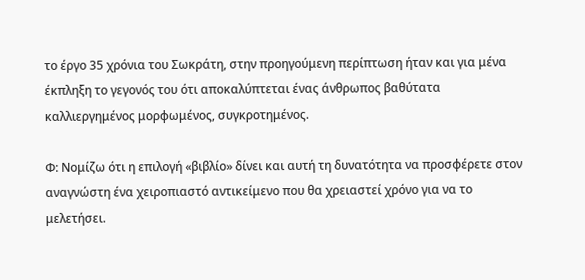το έργο 35 χρόνια του Σωκράτη, στην προηγούμενη περίπτωση ήταν και για μένα έκπληξη το γεγονός του ότι αποκαλύπτεται ένας άνθρωπος βαθύτατα καλλιεργημένος μορφωμένος, συγκροτημένος.

Φ: Νομίζω ότι η επιλογή «βιβλίο» δίνει και αυτή τη δυνατότητα να προσφέρετε στον αναγνώστη ένα χειροπιαστό αντικείμενο που θα χρειαστεί χρόνο για να το μελετήσει.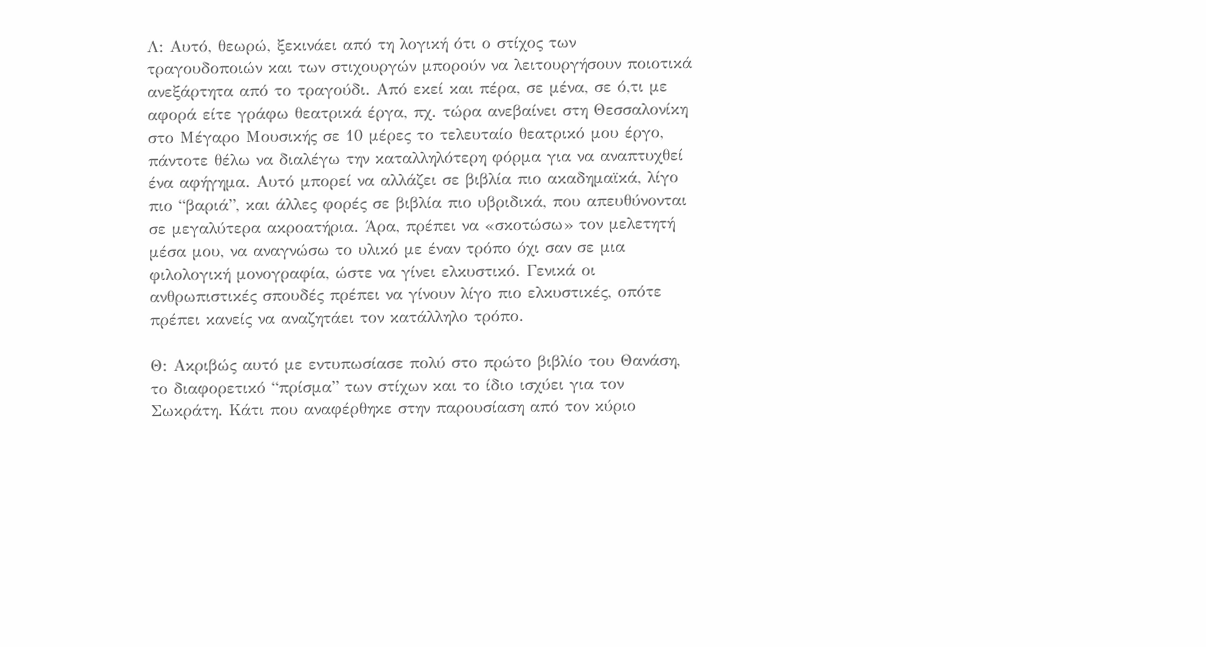Λ: Αυτό, θεωρώ, ξεκινάει από τη λογική ότι ο στίχος των τραγουδοποιών και των στιχουργών μπορούν να λειτουργήσουν ποιοτικά ανεξάρτητα από το τραγούδι. Από εκεί και πέρα, σε μένα, σε ό,τι με αφορά είτε γράφω θεατρικά έργα, πχ. τώρα ανεβαίνει στη Θεσσαλονίκη στο Μέγαρο Μουσικής σε 10 μέρες το τελευταίο θεατρικό μου έργο, πάντοτε θέλω να διαλέγω την καταλληλότερη φόρμα για να αναπτυχθεί ένα αφήγημα. Αυτό μπορεί να αλλάζει σε βιβλία πιο ακαδημαϊκά, λίγο πιο “βαριά”, και άλλες φορές σε βιβλία πιο υβριδικά, που απευθύνονται σε μεγαλύτερα ακροατήρια. Άρα, πρέπει να «σκοτώσω» τον μελετητή μέσα μου, να αναγνώσω το υλικό με έναν τρόπο όχι σαν σε μια φιλολογική μονογραφία, ώστε να γίνει ελκυστικό. Γενικά οι ανθρωπιστικές σπουδές πρέπει να γίνουν λίγο πιο ελκυστικές, οπότε πρέπει κανείς να αναζητάει τον κατάλληλο τρόπο.

Θ: Ακριβώς αυτό με εντυπωσίασε πολύ στο πρώτο βιβλίο του Θανάση, το διαφορετικό “πρίσμα” των στίχων και το ίδιο ισχύει για τον Σωκράτη. Κάτι που αναφέρθηκε στην παρουσίαση από τον κύριο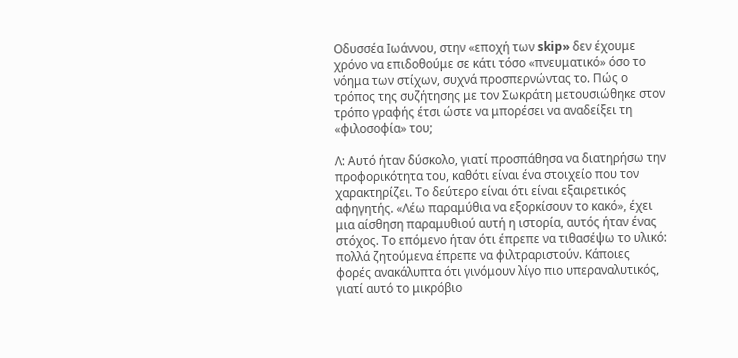Οδυσσέα Ιωάννου, στην «εποχή των skip» δεν έχουμε χρόνο να επιδοθούμε σε κάτι τόσο «πνευματικό» όσο το νόημα των στίχων, συχνά προσπερνώντας το. Πώς ο τρόπος της συζήτησης με τον Σωκράτη μετουσιώθηκε στον τρόπο γραφής έτσι ώστε να μπορέσει να αναδείξει τη «φιλοσοφία» του;

Λ: Αυτό ήταν δύσκολο, γιατί προσπάθησα να διατηρήσω την προφορικότητα του, καθότι είναι ένα στοιχείο που τον χαρακτηρίζει. Το δεύτερο είναι ότι είναι εξαιρετικός αφηγητής. «Λέω παραμύθια να εξορκίσουν το κακό», έχει μια αίσθηση παραμυθιού αυτή η ιστορία, αυτός ήταν ένας στόχος. Το επόμενο ήταν ότι έπρεπε να τιθασέψω το υλικό: πολλά ζητούμενα έπρεπε να φιλτραριστούν. Κάποιες φορές ανακάλυπτα ότι γινόμουν λίγο πιο υπεραναλυτικός, γιατί αυτό το μικρόβιο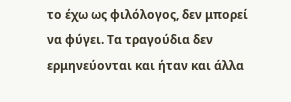το έχω ως φιλόλογος, δεν μπορεί να φύγει. Τα τραγούδια δεν ερμηνεύονται και ήταν και άλλα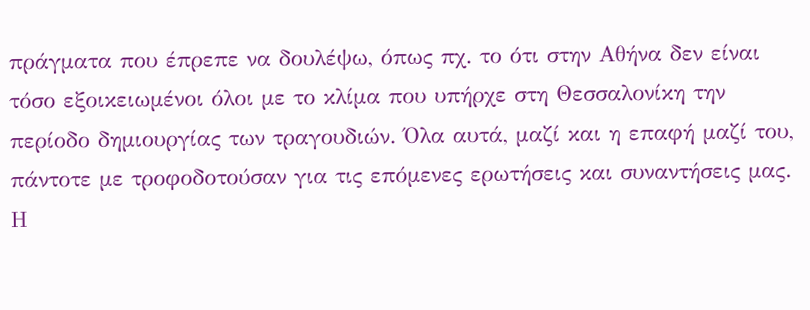πράγματα που έπρεπε να δουλέψω, όπως πχ. το ότι στην Αθήνα δεν είναι τόσο εξοικειωμένοι όλοι με το κλίμα που υπήρχε στη Θεσσαλονίκη την περίοδο δημιουργίας των τραγουδιών. Όλα αυτά, μαζί και η επαφή μαζί του, πάντοτε με τροφοδοτούσαν για τις επόμενες ερωτήσεις και συναντήσεις μας. Η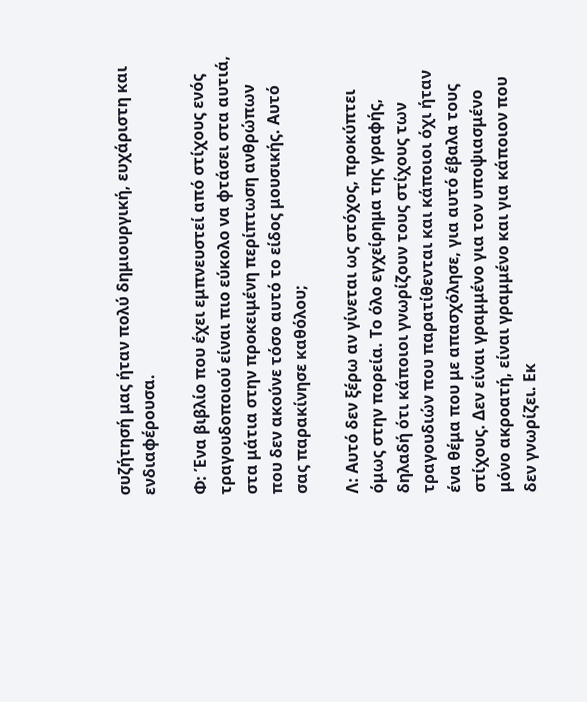συζήτησή μας ήταν πολύ δημιουργική, ευχάριστη και ενδιαφέρουσα.

Φ: Ένα βιβλίο που έχει εμπνευστεί από στίχους ενός τραγουδοποιού είναι πιο εύκολο να φτάσει στα αυτιά, στα μάτια στην προκειμένη περίπτωση ανθρώπων που δεν ακούνε τόσο αυτό το είδος μουσικής. Αυτό σας παρακίνησε καθόλου;

Λ: Αυτό δεν ξέρω αν γίνεται ως στόχος, προκύπτει όμως στην πορεία. Το όλο εγχείρημα της γραφής, δηλαδή ότι κάποιοι γνωρίζουν τους στίχους των τραγουδιών που παρατίθενται και κάποιοι όχι ήταν ένα θέμα που με απασχόλησε, για αυτό έβαλα τους στίχους. Δεν είναι γραμμένο για τον υποψιασμένο μόνο ακροατή, είναι γραμμένο και για κάποιον που δεν γνωρίζει. Εκ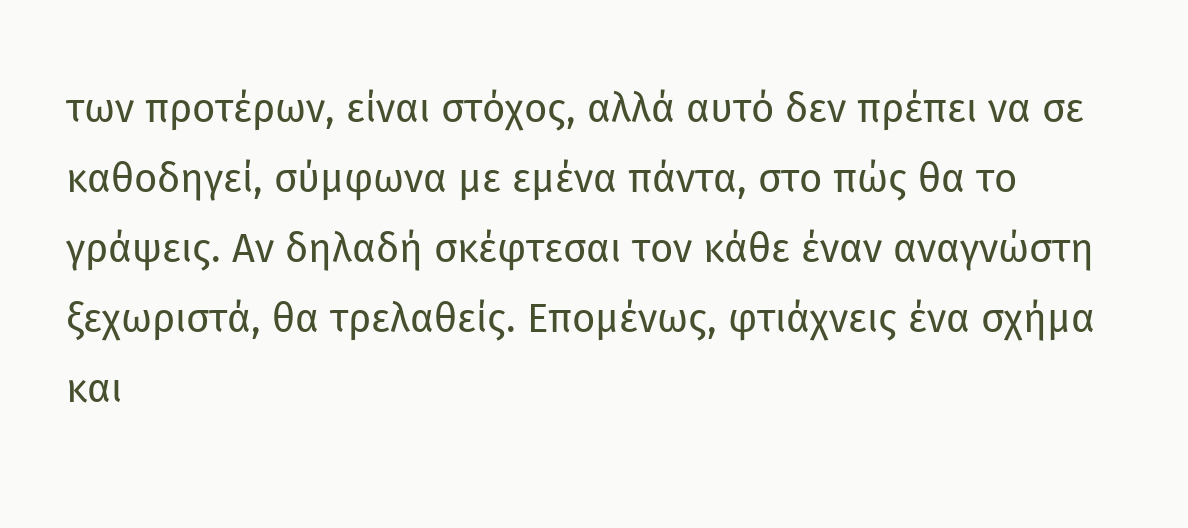των προτέρων, είναι στόχος, αλλά αυτό δεν πρέπει να σε καθοδηγεί, σύμφωνα με εμένα πάντα, στο πώς θα το γράψεις. Αν δηλαδή σκέφτεσαι τον κάθε έναν αναγνώστη ξεχωριστά, θα τρελαθείς. Επομένως, φτιάχνεις ένα σχήμα και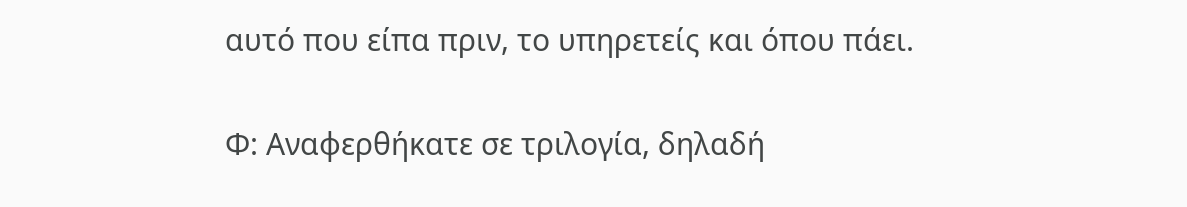αυτό που είπα πριν, το υπηρετείς και όπου πάει.

Φ: Αναφερθήκατε σε τριλογία, δηλαδή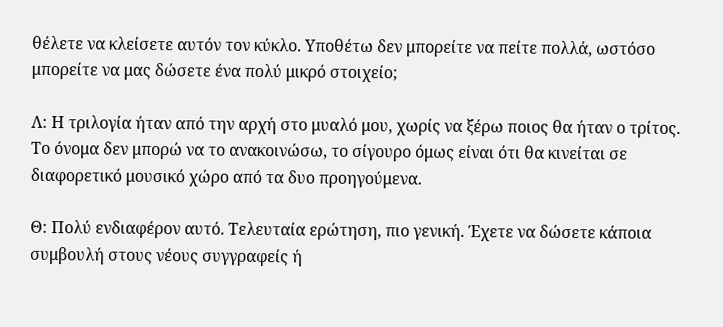θέλετε να κλείσετε αυτόν τον κύκλο. Υποθέτω δεν μπορείτε να πείτε πολλά, ωστόσο μπορείτε να μας δώσετε ένα πολύ μικρό στοιχείο;

Λ: Η τριλογία ήταν από την αρχή στο μυαλό μου, χωρίς να ξέρω ποιος θα ήταν ο τρίτος. Το όνομα δεν μπορώ να το ανακοινώσω, το σίγουρο όμως είναι ότι θα κινείται σε διαφορετικό μουσικό χώρο από τα δυο προηγούμενα.

Θ: Πολύ ενδιαφέρον αυτό. Τελευταία ερώτηση, πιο γενική. Έχετε να δώσετε κάποια συμβουλή στους νέους συγγραφείς ή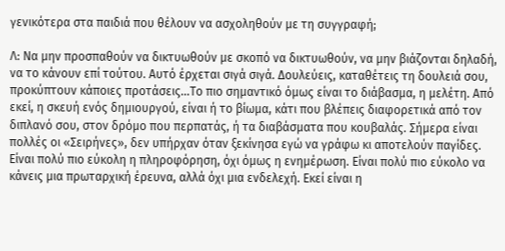γενικότερα στα παιδιά που θέλουν να ασχοληθούν με τη συγγραφή;

Λ: Να μην προσπαθούν να δικτυωθούν με σκοπό να δικτυωθούν, να μην βιάζονται δηλαδή, να το κάνουν επί τούτου. Αυτό έρχεται σιγά σιγά. Δουλεύεις, καταθέτεις τη δουλειά σου, προκύπτουν κάποιες προτάσεις…Το πιο σημαντικό όμως είναι το διάβασμα, η μελέτη. Από εκεί, η σκευή ενός δημιουργού, είναι ή το βίωμα, κάτι που βλέπεις διαφορετικά από τον διπλανό σου, στον δρόμο που περπατάς, ή τα διαβάσματα που κουβαλάς. Σήμερα είναι πολλές οι «Σειρήνες», δεν υπήρχαν όταν ξεκίνησα εγώ να γράφω κι αποτελούν παγίδες. Είναι πολύ πιο εύκολη η πληροφόρηση, όχι όμως η ενημέρωση. Είναι πολύ πιο εύκολο να κάνεις μια πρωταρχική έρευνα, αλλά όχι μια ενδελεχή. Εκεί είναι η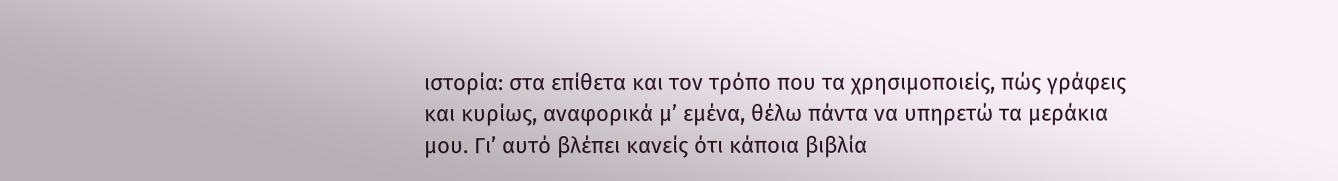ιστορία: στα επίθετα και τον τρόπο που τα χρησιμοποιείς, πώς γράφεις και κυρίως, αναφορικά μ’ εμένα, θέλω πάντα να υπηρετώ τα μεράκια μου. Γι’ αυτό βλέπει κανείς ότι κάποια βιβλία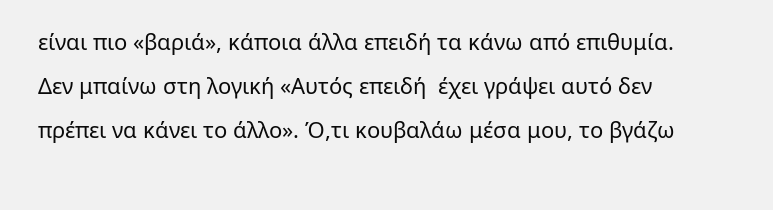είναι πιο «βαριά», κάποια άλλα επειδή τα κάνω από επιθυμία. Δεν μπαίνω στη λογική «Αυτός επειδή  έχει γράψει αυτό δεν πρέπει να κάνει το άλλο». Ό,τι κουβαλάω μέσα μου, το βγάζω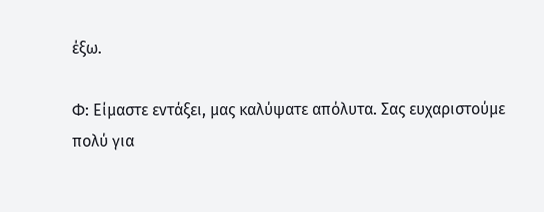έξω.

Φ: Είμαστε εντάξει, μας καλύψατε απόλυτα. Σας ευχαριστούμε πολύ για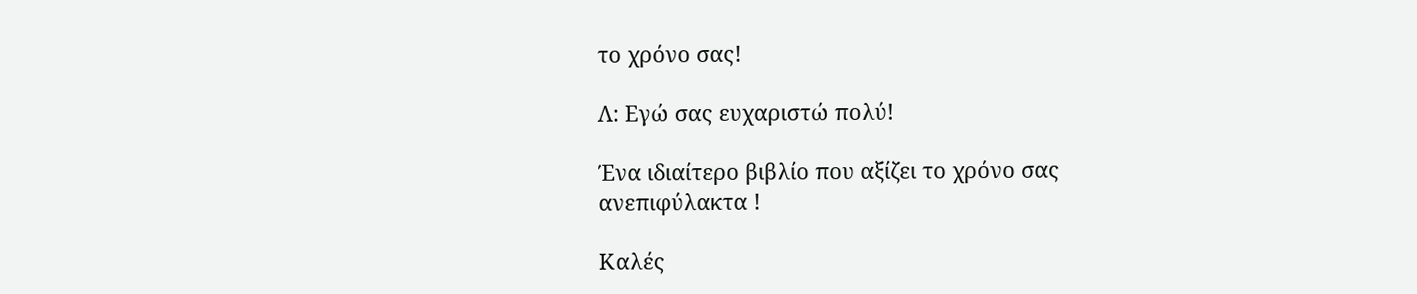το χρόνο σας!

Λ: Εγώ σας ευχαριστώ πολύ!

Ένα ιδιαίτερο βιβλίο που αξίζει το χρόνο σας ανεπιφύλακτα !

Καλές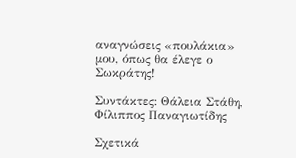αναγνώσεις «πουλάκια» μου, όπως θα έλεγε ο Σωκράτης!

Συντάκτες: Θάλεια Στάθη, Φίλιππος Παναγιωτίδης

Σχετικά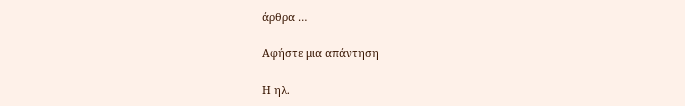άρθρα …

Αφήστε μια απάντηση

Η ηλ.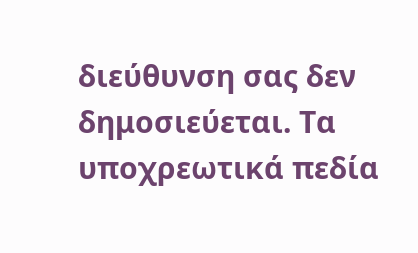διεύθυνση σας δεν δημοσιεύεται. Τα υποχρεωτικά πεδία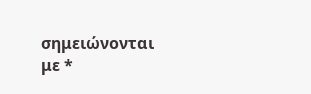σημειώνονται με *